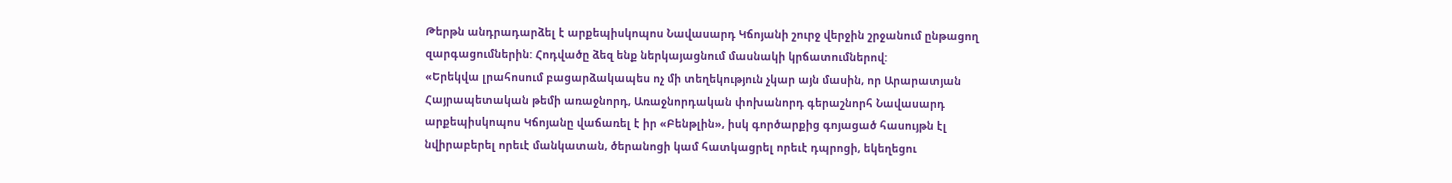Թերթն անդրադարձել է արքեպիսկոպոս Նավասարդ Կճոյանի շուրջ վերջին շրջանում ընթացող զարգացումներին: Հոդվածը ձեզ ենք ներկայացնում մասնակի կրճատումներով:
«Երեկվա լրահոսում բացարձակապես ոչ մի տեղեկություն չկար այն մասին, որ Արարատյան Հայրապետական թեմի առաջնորդ, Առաջնորդական փոխանորդ գերաշնորհ Նավասարդ արքեպիսկոպոս Կճոյանը վաճառել է իր «Բենթլին», իսկ գործարքից գոյացած հասույթն էլ նվիրաբերել որեւէ մանկատան, ծերանոցի կամ հատկացրել որեւէ դպրոցի, եկեղեցու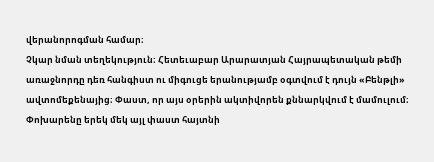վերանորոգման համար։
Չկար նման տեղեկություն։ Հետեւաբար Արարատյան Հայրապետական թեմի առաջնորդը դեռ հանգիստ ու միգուցե երանությամբ օգտվում է դույն «Բենթլի» ավտոմեքենայից։ Փաստ, որ այս օրերին ակտիվորեն քննարկվում է մամուլում։
Փոխարենը երեկ մեկ այլ փաստ հայտնի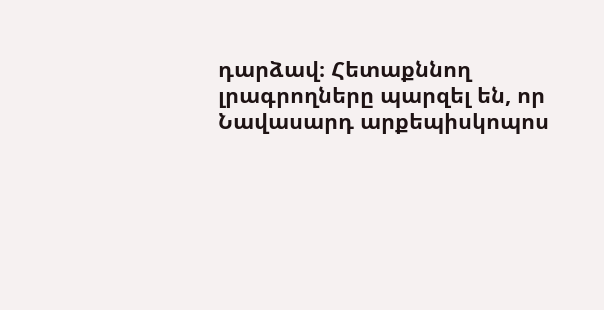դարձավ։ Հետաքննող լրագրողները պարզել են, որ Նավասարդ արքեպիսկոպոս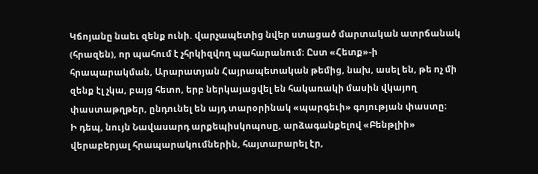Կճոյանը նաեւ զենք ունի. վարչապետից նվեր ստացած մարտական ատրճանակ (հրազեն), որ պահում է չհրկիզվող պահարանում։ Ըստ «Հետք»-ի հրապարակման, Արարատյան Հայրապետական թեմից, նախ, ասել են, թե ոչ մի զենք էլ չկա, բայց հետո, երբ ներկայացվել են հակառակի մասին վկայող փաստաթղթեր, ընդունել են այդ տարօրինակ «պարգեւի» գոյության փաստը։
Ի դեպ, նույն Նավասարդ արքեպիսկոպոսը, արձագանքելով «Բենթլիի» վերաբերյալ հրապարակումներին, հայտարարել էր,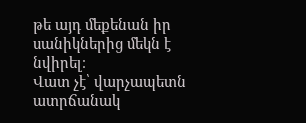թե այդ մեքենան իր սանիկներից մեկն է նվիրել։
Վատ չէ՝ վարչապետն ատրճանակ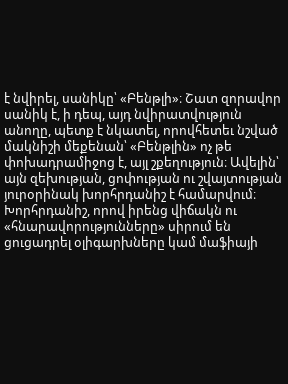է նվիրել, սանիկը՝ «Բենթլի»։ Շատ զորավոր սանիկ է, ի դեպ, այդ նվիրատվություն անողը, պետք է նկատել, որովհետեւ նշված մակնիշի մեքենան՝ «Բենթլին» ոչ թե փոխադրամիջոց է, այլ շքեղություն։ Ավելին՝ այն զեխության, ցոփության ու շվայտության յուրօրինակ խորհրդանիշ է համարվում։ Խորհրդանիշ, որով իրենց վիճակն ու «հնարավորությունները» սիրում են ցուցադրել օլիգարխները կամ մաֆիայի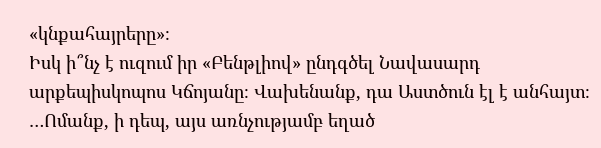«կնքահայրերը»։
Իսկ ի՞նչ է ուզում իր «Բենթլիով» ընդգծել Նավասարդ արքեպիսկոպոս Կճոյանը։ Վախենանք, դա Աստծուն էլ է անհայտ։
…Ոմանք, ի դեպ, այս առնչությամբ եղած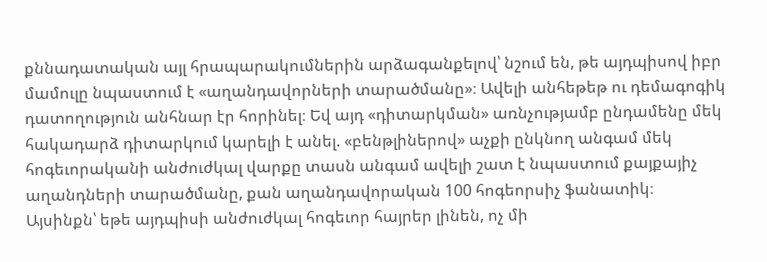քննադատական այլ հրապարակումներին արձագանքելով՝ նշում են, թե այդպիսով իբր մամուլը նպաստում է «աղանդավորների տարածմանը»։ Ավելի անհեթեթ ու դեմագոգիկ դատողություն անհնար էր հորինել։ Եվ այդ «դիտարկման» առնչությամբ ընդամենը մեկ հակադարձ դիտարկում կարելի է անել. «բենթլիներով» աչքի ընկնող անգամ մեկ հոգեւորականի անժուժկալ վարքը տասն անգամ ավելի շատ է նպաստում քայքայիչ աղանդների տարածմանը, քան աղանդավորական 100 հոգեորսիչ ֆանատիկ։
Այսինքն՝ եթե այդպիսի անժուժկալ հոգեւոր հայրեր լինեն, ոչ մի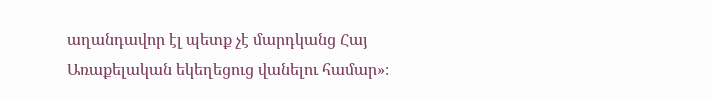աղանդավոր էլ պետք չէ մարդկանց Հայ Առաքելական եկեղեցուց վանելու համար»։